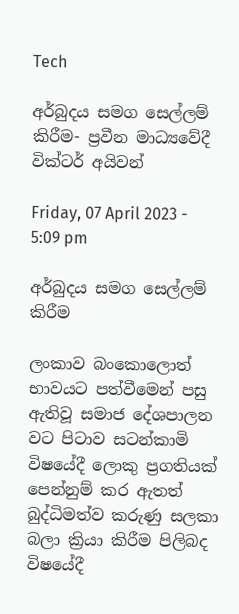Tech

අර්බුදය සමග සෙල්ලම් කිරීම- ප්‍රවීන මාධ්‍යවේදී වික්ටර් අයිවන්

Friday, 07 April 2023 - 5:09 pm

අර්බුදය සමග සෙල්ලම් කිරීම

ලංකාව බංකොලොත් භාවයට පත්වීමෙන් පසු ඇතිවූ සමාජ දේශපාලන වට පිටාව සටන්කාමි විෂයේදී ලොකු ප්‍රගතියක් පෙන්නුම් කර ඇතත් බුද්ධිමත්ව කරුණු සලකා බලා ක්‍රියා කිරීම පිලිබද විෂයේදී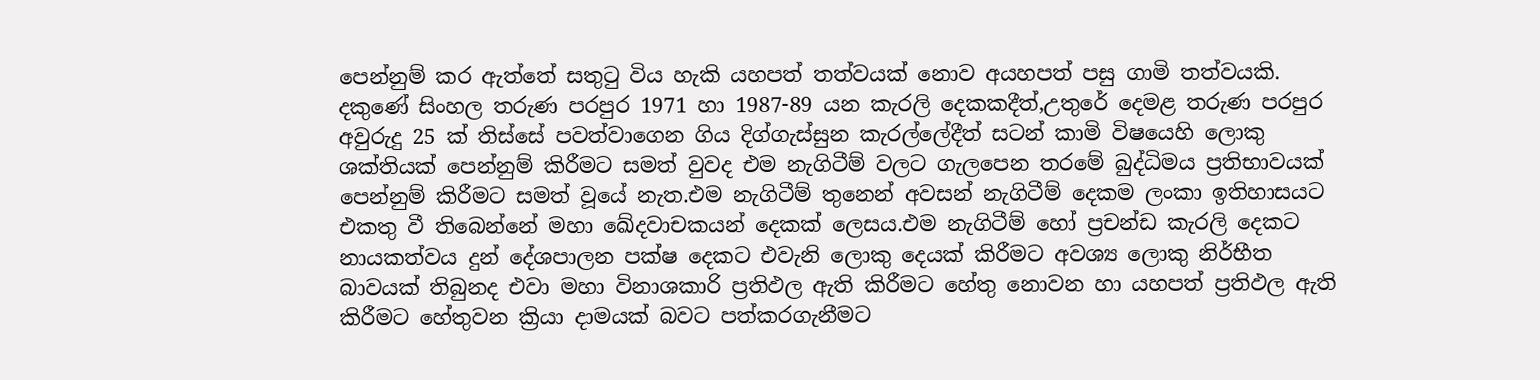පෙන්නුම් කර ඇත්තේ සතුටු විය හැකි යහපත් තත්වයක් නොව අයහපත් පසු ගාමි තත්වයකි. දකුණේ සිංහල තරුණ පරපුර 1971 හා 1987-89 යන කැරලි දෙකකදීත්,උතුරේ දෙමළ තරුණ පරපුර අවුරුදු 25 ක් තිස්සේ පවත්වාගෙන ගිය දිග්ගැස්සුන කැරල්ලේදීත් සටන් කාමි විෂයෙහි ලොකු ශක්තියක් පෙන්නුම් කිරීමට සමත් වුවද එම නැගිටීම් වලට ගැලපෙන තරමේ බුද්ධිමය ප්‍රතිභාවයක් පෙන්නුම් කිරීමට සමත් වූයේ නැත.එම නැගිටීම් තුනෙන් අවසන් නැගිටීම් දෙකම ලංකා ඉතිහාසයට එකතු වී තිබෙන්නේ මහා ඛේදවාචකයන් දෙකක් ලෙසය.එම නැගිටීම් හෝ ප්‍රචන්ඩ කැරලි දෙකට නායකත්වය දුන් දේශපාලන පක්ෂ දෙකට එවැනි ලොකු දෙයක් කිරීමට අවශ්‍ය ලොකු නිර්භීත බාවයක් තිබුනද එවා මහා විනාශකාරි ප්‍රතිඵල ඇති කිරීමට හේතු නොවන හා යහපත් ප්‍රතිඵල ඇති කිරීමට හේතුවන ක්‍රියා දාමයක් බවට පත්කරගැනීමට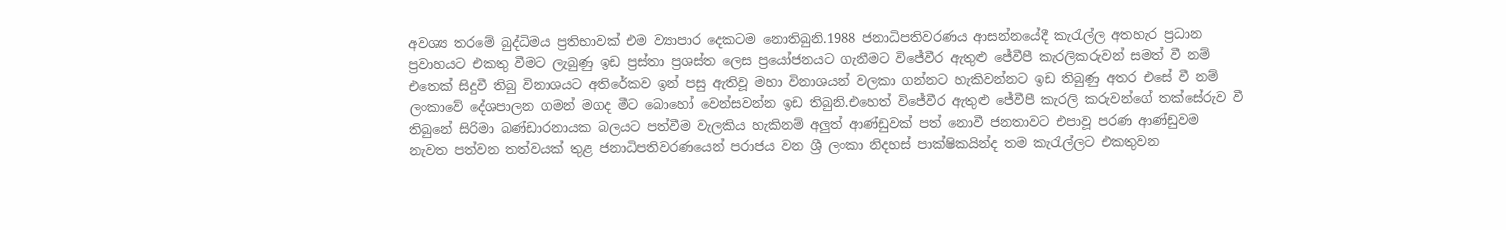අවශ්‍ය තරමේ බුද්ධිමය ප්‍රතිභාවක් එම ව්‍යාපාර දෙකටම නොතිබුනි.1988 ජනාධිපතිවරණය ආසන්නයේදී කැරැල්ල අතහැර ප්‍රධාන ප්‍රවාහයට එකතු වීමට ලැබුණු ඉඩ ප්‍රස්තා ප්‍රශස්ත ලෙස ප්‍රයෝජනයට ගැනීමට විජේවීර ඇතුළු ජේවීපී කැරලිකරුවන් සමත් වී නම් එතෙක් සිදුවී තිබු විනාශයට අතිරේකව ඉන් පසු ඇතිවූ මහා විනාශයන් වලකා ගන්නට හැකිවන්නට ඉඩ තිබුණු අතර එසේ වී නම් ලංකාවේ දේශපාලන ගමන් මගද මීට බොහෝ වෙන්සවන්න ඉඩ තිබුනි.එහෙත් විජේවීර ඇතුළු ජේවීපී කැරලි කරුවන්ගේ තක්සේරුව වී තිබුනේ සිරිමා බණ්ඩාරනායක බලයට පත්වීම වැලකිය හැකිනම් අලුත් ආණ්ඩුවක් පත් නොවී ජනතාවට එපාවූ පරණ ආණ්ඩුවම නැවත පත්වන තත්වයක් තුළ ජනාධිපතිවරණයෙන් පරාජය වන ශ්‍රී ලංකා නිදහස් පාක්ෂිකයින්ද තම කැරැල්ලට එකතුවන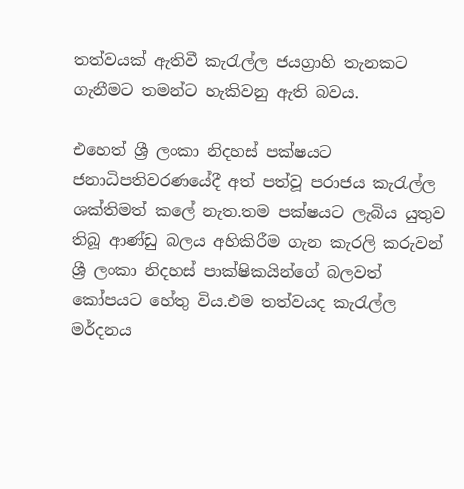තත්වයක් ඇතිවී කැරැල්ල ජයග්‍රාහි තැනකට ගැනීමට තමන්ට හැකිවනු ඇති බවය.

එහෙත් ශ්‍රී ලංකා නිදහස් පක්ෂයට ජනාධිපතිවරණයේදී අත් පත්වූ පරාජය කැරැල්ල ශක්තිමත් කලේ නැත.තම පක්ෂයට ලැබිය යුතුව තිබූ ආණ්ඩු බලය අහිකිරීම ගැන කැරලි කරුවන් ශ්‍රී ලංකා නිදහස් පාක්ෂිකයින්ගේ බලවත් කෝපයට හේතු විය.එම තත්වයද කැරැල්ල මර්දනය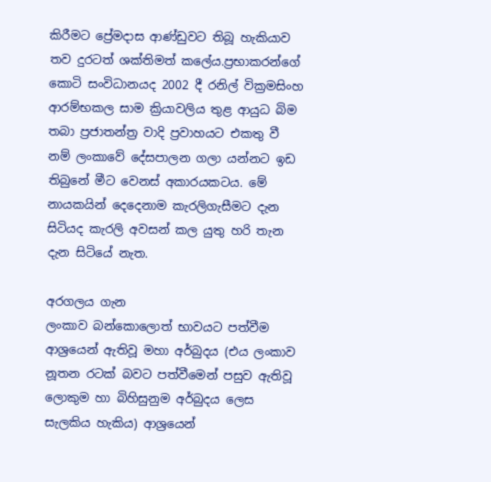කිරීමට ප්‍රේමදාස ආණ්ඩුවට තිබූ හැකියාව තව දුරටත් ශක්තිමත් කලේය.ප්‍රභාකරන්ගේ කොටි සංවිධානයද 2002 දී රනිල් වික්‍රමසිංහ ආරම්භකල සාම ක්‍රියාවලිය තුළ ආයුධ බිම තබා ප්‍රජාතන්ත්‍ර වාදි ප්‍රවාහයට එකතු වී නම් ලංකාවේ දේසපාලන ගලා යන්නට ඉඩ තිබුනේ මීට වෙනස් අකාරයකටය. මේ නායකයින් දෙදෙනාම කැරලිගැසීමට දැන සිටියද කැරලි අවසන් කල යුතු හරි තැන දැන සිටියේ නැත.

අරගලය ගැන
ලංකාව බන්කොලොත් භාවයට පත්වීම ආශ්‍රයෙන් ඇතිවූ මහා අර්බුදය (එය ලංකාව නූතන රටක් බවට පත්වීමෙන් පසුව ඇතිවූ ලොකුම හා බිහිසුනුම අර්බුදය ලෙස සැලකිය හැකිය) ආශ්‍රයෙන්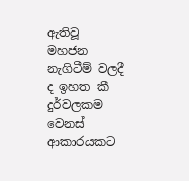ඇතිවූ මහජන නැගිටීම් වලදී ද ඉහත කී දුර්වලකම වෙනස් ආකාරයකට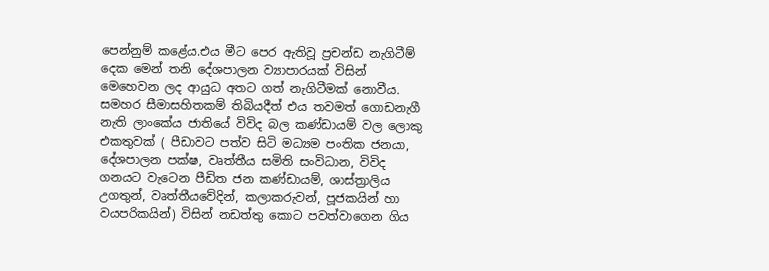පෙන්නුම් කළේය.එය මීට පෙර ඇතිවූ ප්‍රචන්ඩ නැගිටීම් දෙක මෙන් තනි දේශපාලන ව්‍යාපාරයක් විසින් මෙහෙවන ලද ආයුධ අතට ගත් නැගිටීමක් නොවීය. සමහර සීමාසහිතකම් තිබියදීත් එය තවමත් ගොඩනැගී නැති ලාංකේය ජාතියේ විවිද බල කණ්ඩායම් වල ලොකු එකතුවක් ( පීඩාවට පත්ව සිටි මධ්‍යම පංතික ජනයා, දේශපාලන පක්ෂ, වෘත්තීය සමිති සංවිධාන, විවිද ගනයට වැටෙන පීඩිත ජන කණ්ඩායම්, ශාස්ත්‍රාලිය උගතුන්, වෘත්තීයවේදින්, කලාකරුවන්, පූජකයින් හා වයපරිකයින්) විසින් නඩත්තු කොට පවත්වාගෙන ගිය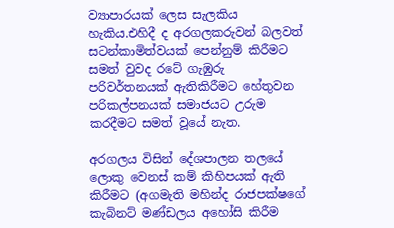ව්‍යාපාරයක් ලෙස සැලකිය හැකිය.එහිදී ද අරගලකරුවන් බලවත් සටන්කාමිත්වයක් පෙන්නුම් කිරීමට සමත් වුවද රටේ ගැඹුරු පරිවර්තනයක් ඇතිකිරීමට හේතුවන පරිකල්පනයක් සමාජයට උරුම කරදීමට සමත් වූයේ නැත.

අරගලය විසින් දේශපාලන තලයේ ලොකු වෙනස් කම් කිහිපයක් ඇති කිරීමට (අගමැති මහින්ද රාජපක්ෂගේ කැබිනට් මණ්ඩලය අහෝසි කිරීම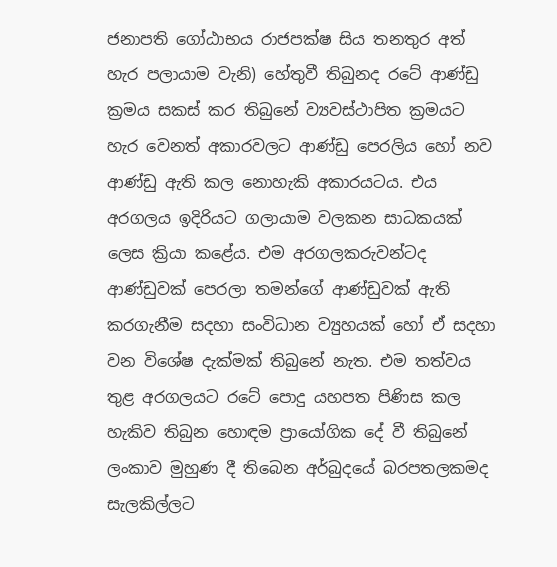ජනාපති ගෝඨාභය රාජපක්ෂ සිය තනතුර අත් හැර පලායාම වැනි) හේතුවී තිබුනද රටේ ආණ්ඩු ක්‍රමය සකස් කර තිබුනේ ව්‍යවස්ථාපිත ක්‍රමයට හැර වෙනත් අකාරවලට ආණ්ඩු පෙරලිය හෝ නව ආණ්ඩු ඇති කල නොහැකි අකාරයටය. එය අරගලය ඉදිරියට ගලායාම වලකන සාධකයක් ලෙස ක්‍රියා කළේය. එම අරගලකරුවන්ටද ආණ්ඩුවක් පෙරලා තමන්ගේ ආණ්ඩුවක් ඇති කරගැනීම සදහා සංවිධාන ව්‍යුහයක් හෝ ඒ සදහා වන විශේෂ දැක්මක් තිබුනේ නැත. එම තත්වය තුළ අරගලයට රටේ පොදු යහපත පිණිස කල හැකිව තිබුන හොඳම ප්‍රායෝගික දේ වී තිබුනේ ලංකාව මුහුණ දී තිබෙන අර්බුදයේ බරපතලකමද සැලකිල්ලට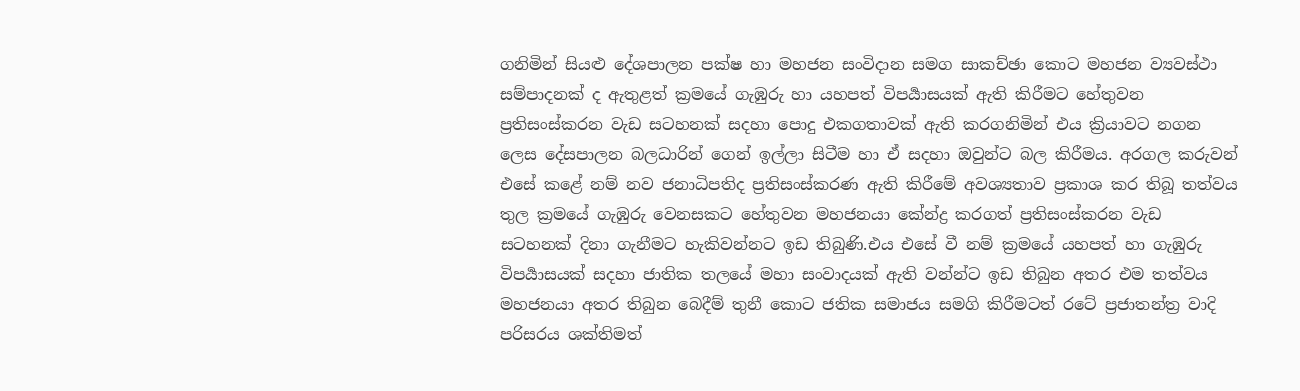ගනිමින් සියළු දේශපාලන පක්ෂ හා මහජන සංවිදාන සමග සාකච්ඡා කොට මහජන ව්‍යවස්ථා සම්පාදනක් ද ඇතුළත් ක්‍රමයේ ගැඹුරු හා යහපත් විපර්‍යාසයක් ඇති කිරීමට හේතුවන ප්‍රතිසංස්කරන වැඩ සටහනක් සදහා පොදු එකගතාවක් ඇති කරගනිමින් එය ක්‍රියාවට නගන ලෙස දේසපාලන බලධාරින් ගෙන් ඉල්ලා සිටීම හා ඒ සදහා ඔවුන්ට බල කිරීමය. අරගල කරුවන් එසේ කළේ නම් නව ජනාධිපතිද ප්‍රතිසංස්කරණ ඇති කිරීමේ අවශ්‍යතාව ප්‍රකාශ කර තිබූ තත්වය තුල ක්‍රමයේ ගැඹුරු වෙනසකට හේතුවන මහජනයා කේන්ද්‍ර කරගත් ප්‍රතිසංස්කරන වැඩ සටහනක් දිනා ගැනීමට හැකිවන්නට ඉඩ තිබුණි.එය එසේ වී නම් ක්‍රමයේ යහපත් හා ගැඹුරු විපර්‍යාසයක් සදහා ජාතික තලයේ මහා සංවාදයක් ඇති වන්න්ට ඉඩ තිබුන අතර එම තත්වය මහජනයා අතර තිබුන බෙදීම් තුනී කොට ජතික සමාජය සමගි කිරීමටත් රටේ ප්‍රජාතන්ත්‍ර වාදි පරිසරය ශක්තිමත්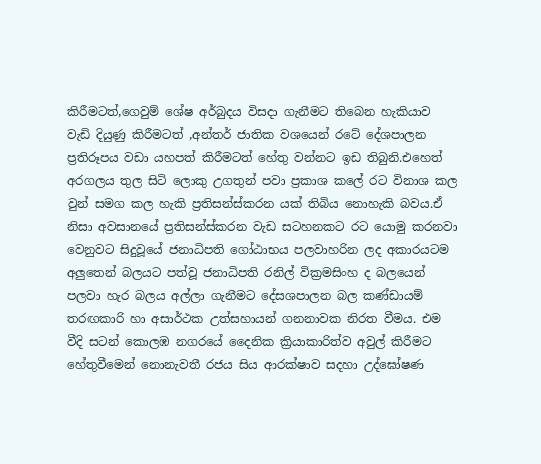කිරීමටත්,ගෙවුම් ශේෂ අර්බුදය විසදා ගැනීමට තිබෙන හැකියාව වැඩි දියුණු කිරීමටත් ,අන්තර් ජාතික වශයෙන් රටේ දේශපාලන ප්‍රතිරූපය වඩා යහපත් කිරීමටත් හේතු වන්නට ඉඩ තිබුනි.එහෙත් අරගලය තුල සිටි ලොකු උගතුන් පවා ප්‍රකාශ කලේ රට විනාශ කල වුන් සමග කල හැකි ප්‍රතිසන්ස්කරන යක් තිබිය නොහැකි බවය.ඒ නිසා අවසානයේ ප්‍රතිසන්ස්කරන වැඩ සටහනකට රට යොමු කරනවා වෙනුවට සිදුවූයේ ජනාධිපති ගෝඨාභය පලවාහරින ලද අකාරයටම අලුතෙන් බලයට පත්වූ ජනාධිපති රනිල් වික්‍රමසිංහ ද බලයෙන් පලවා හැර බලය අල්ලා ගැනීමට දේසශපාලන බල කණ්ඩායම් තරඟකාරි හා අසාර්ථක උත්සහායන් ගනනාවක නිරත වීමය. එම වීදි සටන් කොලඹ නගරයේ දෛනික ක්‍රියාකාරිත්ව අවුල් කිරීමට හේතුවීමෙන් නොනැවතී රජය සිය ආරක්ෂාව සදහා උද්ඝෝෂණ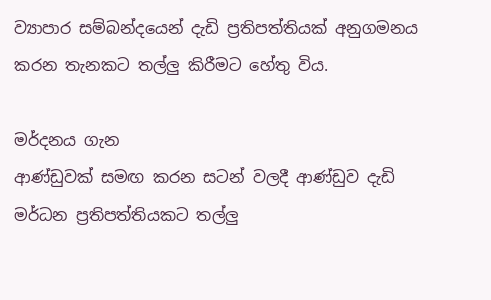ව්‍යාපාර සම්බන්දයෙන් දැඩි ප්‍රතිපත්තියක් අනුගමනය කරන තැනකට තල්ලු කිරීමට හේතු විය.

මර්දනය ගැන
ආණ්ඩුවක් සමඟ කරන සටන් වලදී ආණ්ඩුව දැඩි මර්ධන ප්‍රතිපත්තියකට තල්ලු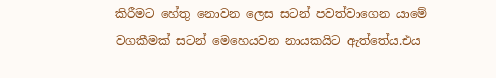කිරීමට හේතු නොවන ලෙස සටන් පවත්වාගෙන යාමේ වගකීමක් සටන් මෙහෙයවන නායකයිට ඇත්තේය.එය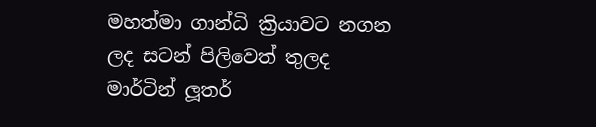මහත්මා ගාන්ධි ක්‍රියාවට නගන ලද සටන් පිලිවෙත් තුලද මාර්ටින් ලූතර්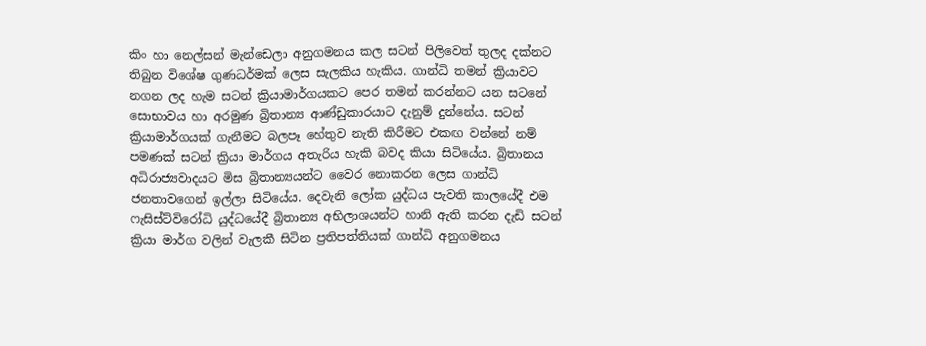කිං හා නෙල්සන් මැන්ඩෙලා අනුගමනය කල සටන් පිලිවෙත් තුලද දක්නට තිබුන විශේෂ ගුණධර්මක් ලෙස සැලකිය හැකිය. ගාන්ධි තමන් ක්‍රියාවට නගන ලද හැම සටන් ක්‍රියාමාර්ගයකට පෙර තමන් කරන්නට යන සටනේ සොභාවය හා අරමුණ බ්‍රිතාන්‍ය ආණ්ඩුකාරයාට දැනුම් දුන්නේය. සටන් ක්‍රියාමාර්ගයක් ගැනීමට බලපෑ හේතුව නැති කිරීමට එකඟ වන්නේ නම් පමණක් සටන් ක්‍රියා මාර්ගය අතැරිය හැකි බවද කියා සිටියේය. බ්‍රිතානය අධිරාජ්‍යවාදයට මිස බ්‍රිතාන්‍යයන්ට වෛර නොකරන ලෙස ගාන්ධි ජනතාවගෙන් ඉල්ලා සිටියේය. දෙවැනි ලෝක යුද්ධය පැවති කාලයේදී එම ෆැසිස්ට්විරෝධි යුද්ධයේදී බ්‍රිතාන්‍ය අභිලාශයන්ට හානි ඇති කරන දැඩි සටන් ක්‍රියා මාර්ග වලින් වැලකී සිටින ප්‍රතිපත්තියක් ගාන්ධි අනුගමනය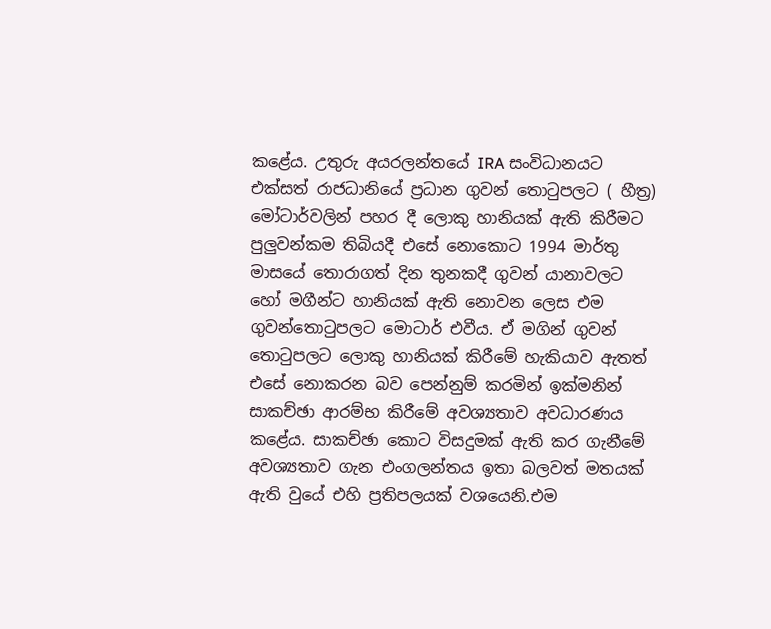කළේය. උතුරු අයරලන්තයේ IRA සංවිධානයට එක්සත් රාජධානියේ ප්‍රධාන ගුවන් තොටුපලට ( හීත්‍ර) මෝටාර්වලින් පහර දී ලොකු හානියක් ඇති කිරීමට පුලුවන්කම තිබියදී එසේ නොකොට 1994 මාර්තු මාසයේ තොරාගත් දින තුනකදී ගුවන් යානාවලට හෝ මගීන්ට හානියක් ඇති නොවන ලෙස එම ගුවන්තොටුපලට මොටාර් එවීය. ඒ මගින් ගුවන් තොටුපලට ලොකු හානියක් කිරීමේ හැකියාව ඇතත් එසේ නොකරන බව පෙන්නුම් කරමින් ඉක්මනින් සාකච්ඡා ආරම්භ කිරීමේ අවශ්‍යතාව අවධාරණය කළේය. සාකච්ඡා කොට විසදුමක් ඇති කර ගැනීමේ අවශ්‍යතාව ගැන එංගලන්තය ඉතා බලවත් මතයක් ඇති වුයේ එහි ප්‍රතිපලයක් වශයෙනි.එම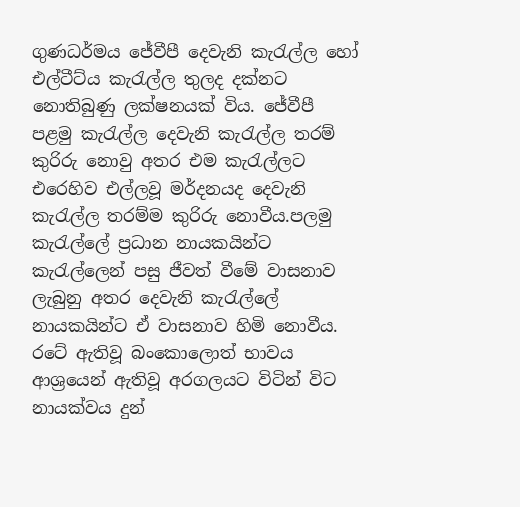ගුණධර්මය ජේවීපී දෙවැනි කැරැල්ල හෝ එල්ටීට්ය කැරැල්ල තුලද දක්නට නොතිබුණු ලක්ෂනයක් විය. ජේවීපී පළමු කැරැල්ල දෙවැනි කැරැල්ල තරම් කුරිරු නොවු අතර එම කැරැල්ලට එරෙහිව එල්ලවූ මර්දනයද දෙවැනි කැරැල්ල තරම්ම කුරිරු නොවීය.පලමු කැරැල්ලේ ප්‍රධාන නායකයින්ට කැරැල්ලෙන් පසු ජීවත් වීමේ වාසනාව ලැබුනු අතර දෙවැනි කැරැල්ලේ නායකයින්ට ඒ වාසනාව හිමි නොවීය. රටේ ඇතිවූ බංකොලොත් භාවය ආශ්‍රයෙන් ඇතිවූ අරගලයට විටින් විට නායක්වය දුන්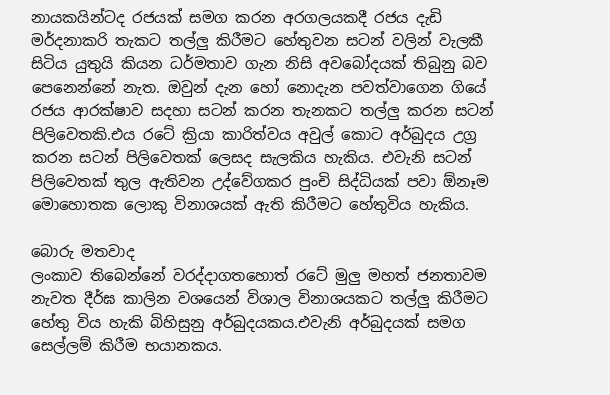නායකයින්ටද රජයක් සමග කරන අරගලයකදී රජය දැඩි මර්දනාකරි තැකට තල්ලු කිරීමට හේතුවන සටන් වලින් වැලකී සිටිය යුතුයි කියන ධර්මතාව ගැන නිසි අවබෝදයක් තිබුනු බව පෙනෙන්නේ නැත. ඔවුන් දැන හෝ නොදැන පවත්වාගෙන ගියේ රජය ආරක්ෂාව සදහා සටන් කරන තැනකට තල්ලු කරන සටන් පිලිවෙතකි.එය රටේ ක්‍රියා කාරිත්වය අවුල් කොට අර්බුදය උග්‍ර කරන සටන් පිලිවෙතක් ලෙසද සැලකිය හැකිය. එවැනි සටන් පිලිවෙතක් තුල ඇතිවන උද්වේගකර පුංචි සිද්ධියක් පවා ඕනෑම මොහොතක ලොකු විනාශයක් ඇති කිරීමට හේතුවිය හැකිය.

බොරු මතවාද
ලංකාව තිබෙන්නේ වරද්දාගතහොත් රටේ මුලු මහත් ජනතාවම නැවත දීර්ඝ කාලින වශයෙන් විශාල විනාශයකට තල්ලු කිරීමට හේතු විය හැකි බිහිසුනු අර්බුදයකය.එවැනි අර්බුදයක් සමග සෙල්ලම් කිරීම භයානකය.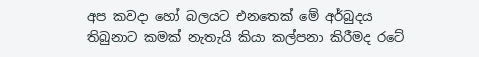අප කවදා හෝ බලයට එනතෙක් මේ අර්බුදය තිබුනාට කමක් නැතැයි කියා කල්පනා කිරීමද රටේ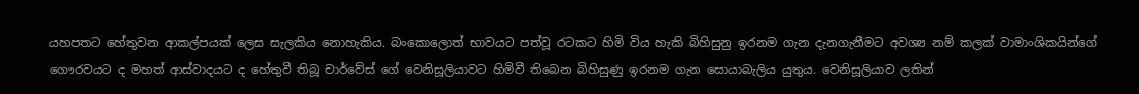යහපතට හේතුවන ආකල්පයක් ලෙස සැලකිය නොහැකිය. බංකොලොත් භාවයට පත්වූ රටකට හිමි විය හැකි බිහිසුනු ඉරනම ගැන දැනගැනීමට අවශ්‍ය නම් කලක් වාමාංශිකයින්ගේ ගෞරවයට ද මහත් ආස්වාදයට ද හේතුවී තිබූ චාර්වේස් ගේ වෙනිසූලියාවට හිමිවී තිබෙන බිහිසුණු ඉරනම ගැන සොයාබැලිය යුතුය. වෙනිසූලියාව ලතින්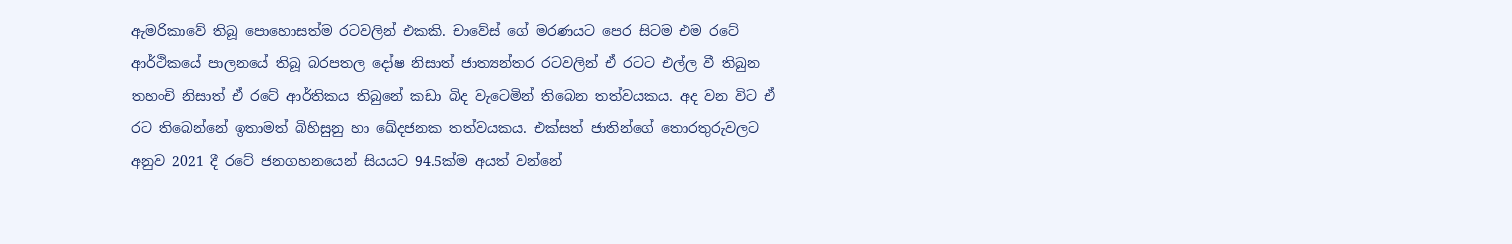ඇමරිකාවේ තිබූ පොහොසත්ම රටවලින් එකකි. චාවේස් ගේ මරණයට පෙර සිටම එම රටේ ආර්ථිකයේ පාලනයේ තිබූ බරපතල දෝෂ නිසාත් ජාත්‍යන්තර රටවලින් ඒ රටට එල්ල වී තිබුන තහංචි නිසාත් ඒ රටේ ආර්තිකය තිබුනේ කඩා බිද වැටෙමින් තිබෙන තත්වයකය. අද වන විට ඒ රට තිබෙන්නේ ඉතාමත් බිහිසුනු හා ඛේදජනක තත්වයකය. එක්සත් ජාතින්ගේ තොරතුරුවලට අනුව 2021 දී රටේ ජනගහනයෙන් සියයට 94.5ක්ම අයත් වන්නේ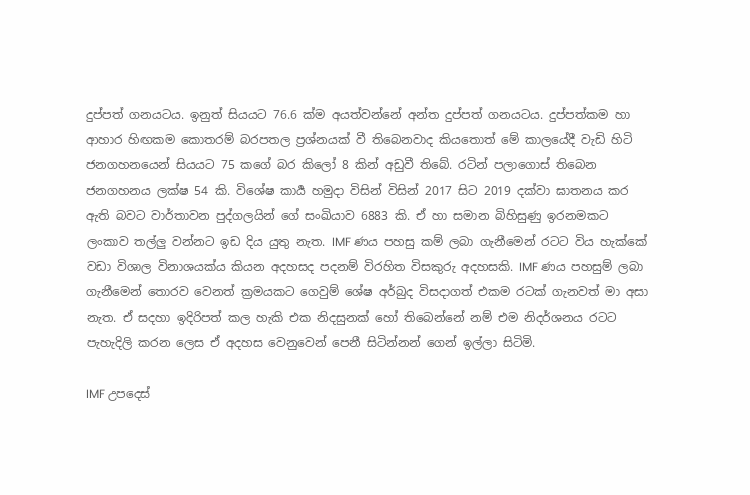දුප්පත් ගනයටය. ඉනුත් සියයට 76.6 ක්ම අයත්වන්නේ අන්ත දුප්පත් ගනයටය. දුප්පත්කම හා ආහාර හිඟකම කොතරම් බරපතල ප්‍රශ්නයක් වී තිබෙනවාද කියතොත් මේ කාලයේදී වැඩි හිටි ජනගහනයෙන් සියයට 75 කගේ බර කිලෝ 8 කින් අඩුවී තිබේ. රටින් පලාගොස් තිබෙන ජනගහනය ලක්ෂ 54 කි. විශේෂ කාර්‍ය හමුදා විසින් විසින් 2017 සිට 2019 දක්වා ඝාතනය කර ඇති බවට වාර්තාවන පුද්ගලයින් ගේ සංඛියාව 6883 කි. ඒ හා සමාන බිහිසුණු ඉරනමකට ලංකාව තල්ලු වන්නට ඉඩ දිය යුතු නැත. IMF ණය පහසු කම් ලබා ගැනීමෙන් රටට විය හැක්කේ වඩා විශාල විනාශයක්ය කියන අදහසද පදනම් විරහිත විසකුරු අදහසකි. IMF ණය පහසුම් ලබා ගැනීමෙන් තොරව වෙනත් ක්‍රමයකට ගෙවුම් ශේෂ අර්බුද විසදාගත් එකම රටක් ගැනවත් මා අසා නැත. ඒ සදහා ඉදිරිපත් කල හැකි එක නිදසුනක් හෝ තිබෙන්නේ නම් එම නිදර්ශනය රටට පැහැදිලි කරන ලෙස ඒ අදහස වෙනුවෙන් පෙනී සිටින්නන් ගෙන් ඉල්ලා සිටිමි.

IMF උපදෙස්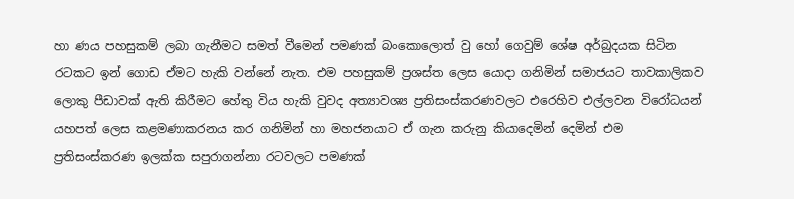හා ණය පහසුකම් ලබා ගැනීමට සමත් වීමෙන් පමණක් බංකොලොත් වු හෝ ගෙවුම් ශේෂ අර්බුදයක සිටින රටකට ඉන් ගොඩ ඒමට හැකි වන්නේ නැත. එම පහසුකම් ප්‍රශස්ත ලෙස යොදා ගනිමින් සමාජයට තාවකාලිකව ලොකු පීඩාවක් ඇති කිරීමට හේතු විය හැකි වුවද අත්‍යාවශ්‍ය ප්‍රතිසංස්කරණවලට එරෙහිව එල්ලවන විරෝධයන් යහපත් ලෙස කළමණාකරනය කර ගනිමින් හා මහජනයාට ඒ ගැන කරුනු කියාදෙමින් දෙමින් එම ප්‍රතිසංස්කරණ ඉලක්ක සපුරාගන්නා රටවලට පමණක්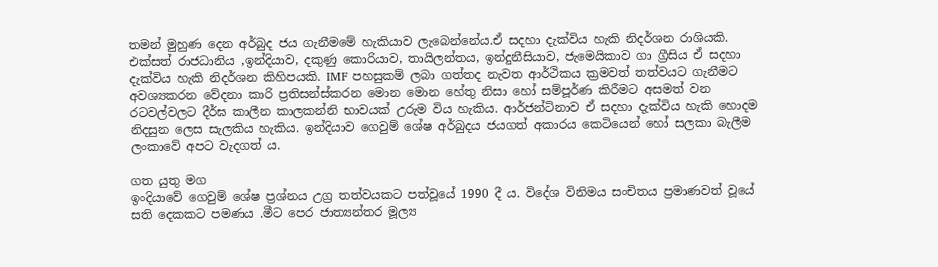තමන් මුහුණ දෙන අර්බුද ජය ගැනීමමේ හැකියාව ලැබෙන්නේය.ඒ සදහා දැක්විය හැකි නිදර්ශන රාශියකි. එක්සත් රාජධානිය ,ඉන්දියාව, දකුණු කොරියාව, තායිලන්තය, ඉන්දුනීසියාව, ජැමෙයිකාව ගා ග්‍රීසිය ඒ සදහා දැක්විය හැකි නිදර්ශන කිහිපයකි. IMF පහසුකම් ලබා ගත්තද නැවත ආර්ථිකය ක්‍රමවත් තත්වයට ගැනීමට අවශ්‍යකරන වේදනා කාරි ප්‍රතිසන්ස්කරන මොන මොන හේතු නිසා හෝ සම්පූර්ණ කිරීමට අසමත් වන රටවල්වලට දීර්ඝ කාලීන කාලකන්නි භාවයක් උරුම විය හැකිය. ආර්ජන්ටිනාව ඒ සදහා දැක්විය හැකි හොදම නිදසුන ලෙස සැලකිය හැකිය. ඉන්දියාව ගෙවුම් ශේෂ අර්බුදය ජයගත් අකාරය කෙටියෙන් හෝ සලකා බැලීම ලංකාවේ අපට වැදගත්‍ ය.

ගත යුතු මග
ඉංදියාවේ ගෙවුම් ශේෂ ප්‍රශ්නය උග්‍ර තත්වයකට පත්වූයේ 1990 දී ය. විදේශ විනිමය සංචිතය ප්‍රමාණවත් වූයේ සති දෙකකට පමණය .මීට පෙර ජාත්‍යන්තර මූල්‍ය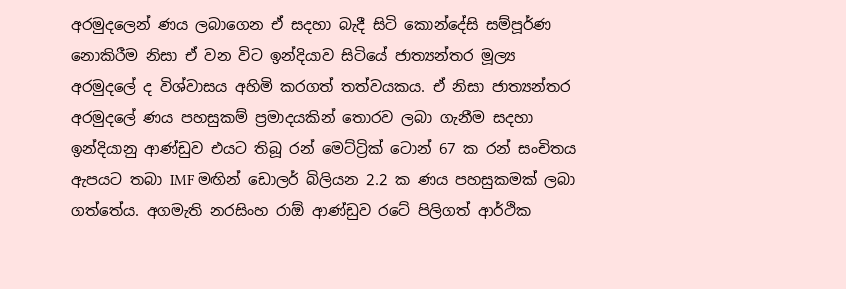අරමුදලෙන් ණය ලබාගෙන ඒ සදහා බැදී සිටි කොන්දේසි සම්පූර්ණ නොකිරීම නිසා ඒ වන විට ඉන්දියාව සිටියේ ජාත්‍යන්තර මූල්‍ය අරමුදලේ ද විශ්වාසය අහිමි කරගත් තත්වයකය. ඒ නිසා ජාත්‍යන්තර අරමුදලේ ණය පහසුකම් ප්‍රමාදයකින් තොරව ලබා ගැනීම සදහා ඉන්දියානු ආණ්ඩුව එයට තිබූ රන් මෙට්ට්‍රික් ටොන් 67 ක රන් සංචිතය ඇපයට තබා IMF මඟින් ඩොලර් බිලියන 2.2 ක ණය පහසුකමක් ලබා ගත්තේය. අගමැති නරසිංහ රාඕ ආණ්ඩුව රටේ පිලිගත් ආර්ථික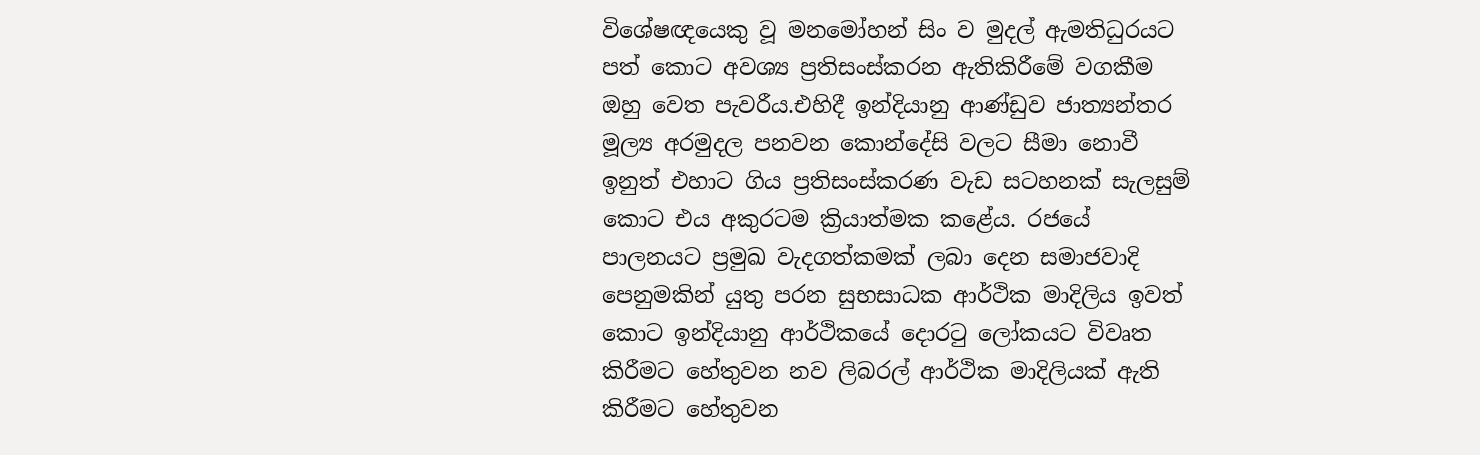විශේෂඥයෙකු වූ මනමෝහන් සිං ව මුදල් ඇමතිධුරයට පත් කොට අවශ්‍ය ප්‍රතිසංස්කරන ඇතිකිරීමේ වගකීම ඔහු වෙත පැවරීය.එහිදී ඉන්දියානු ආණ්ඩුව ජාත්‍යන්තර මූල්‍ය අරමුදල පනවන කොන්දේසි වලට සීමා නොවී ඉනුත් එහාට ගිය ප්‍රතිසංස්කරණ වැඩ සටහනක් සැලසුම් කොට එය අකුරටම ක්‍රියාත්මක කළේය. රජයේ පාලනයට ප්‍රමුඛ වැදගත්කමක් ලබා දෙන සමාජවාදි පෙනුමකින් යුතු පරන සුභසාධක ආර්ථික මාදිලිය ඉවත් කොට ඉන්දියානු ආර්ථිකයේ දොරටු ලෝකයට විවෘත කිරීමට හේතුවන නව ලිබරල් ආර්ථික මාදිලියක් ඇති කිරීමට හේතුවන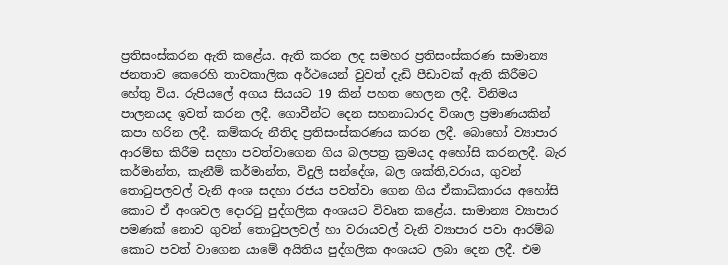ප්‍රතිසංස්කරන ඇති කළේය. ඇති කරන ලද සමහර ප්‍රතිසංස්කරණ සාමාන්‍ය ජනතාව කෙරෙහි තාවකාලික අර්ථයෙන් වුවත් දැඩි පීඩාවක් ඇති කිරීමට හේතු විය. රුපියලේ අගය සියයට 19 කින් පහත හෙලන ලදී. විනිමය පාලනයද ඉවත් කරන ලදී. ගොවීන්ට දෙන සහනාධාරද විශාල ප්‍රමාණයකින් කපා හරින ලදී. කම්කරු නීතිද ප්‍රතිසංස්කරණය කරන ලදී. බොහෝ ව්‍යාපාර ආරම්භ කිරීම සදහා පවත්වාගෙන ගිය බලපත්‍ර ක්‍රමයද අහෝසි කරනලදී. බැර කර්මාන්ත, කැනීම් කර්මාන්ත, විදුලි සන්දේශ, බල ශක්ති,වරාය, ගුවන් තොටුපලවල් වැනි අංශ සදහා රජය පවත්වා ගෙන ගිය ඒකාධිකාරය අහෝසි කොට ඒ අංශවල දොරටු පුද්ගලික අංශයට විවෘත කළේය. සාමාන්‍ය ව්‍යාපාර පමණක් නොව ගුවන් තොටුපලවල් හා වරායවල් වැනි ව්‍යාපාර පවා ආරම්බ කොට පවත් වාගෙන යාමේ අයිතිය පුද්ගලික අංශයට ලබා දෙන ලදී. එම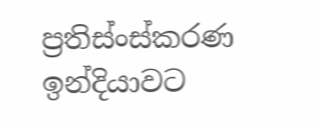ප්‍රතිස්ංස්කරණ ඉන්දියාවට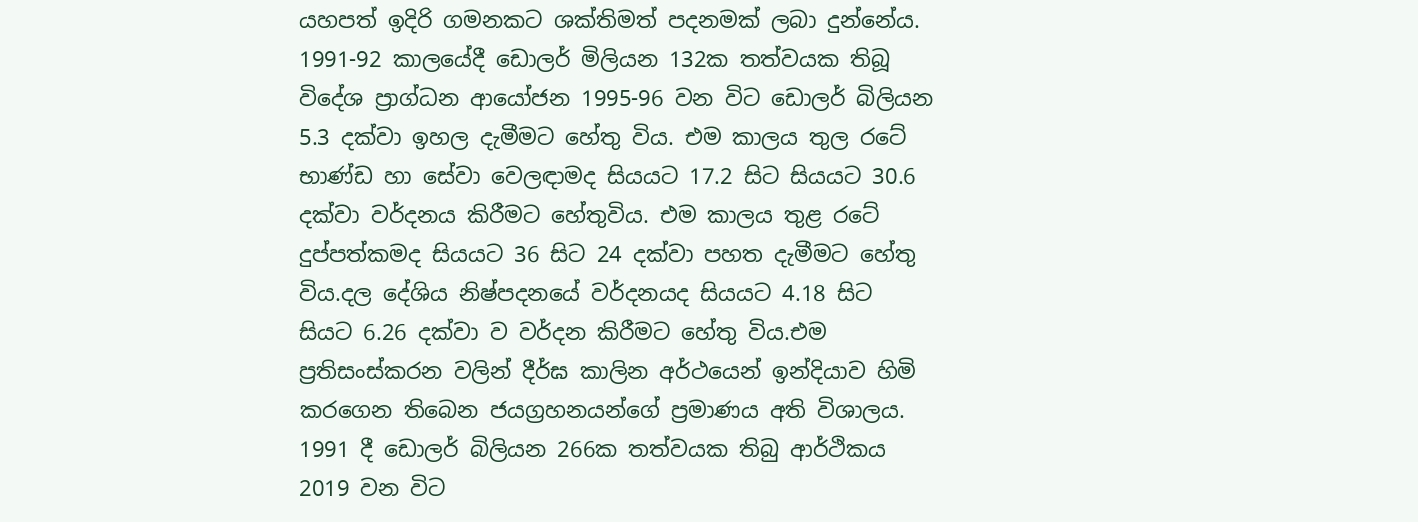යහපත් ඉදිරි ගමනකට ශක්තිමත් පදනමක් ලබා දුන්නේය. 1991-92 කාලයේදී ඩොලර් මිලියන 132ක තත්වයක තිබූ විදේශ ප්‍රාග්ධන ආයෝජන 1995-96 වන විට ඩොලර් බිලියන 5.3 දක්වා ඉහල දැමීමට හේතු විය. එම කාලය තුල රටේ භාණ්ඩ හා සේවා වෙලඳාමද සියයට 17.2 සිට සියයට 30.6 දක්වා වර්දනය කිරීමට හේතුවිය. එම කාලය තුළ රටේ දුප්පත්කමද සියයට 36 සිට 24 දක්වා පහත දැමීමට හේතු විය.දල දේශිය නිෂ්පදනයේ වර්දනයද සියයට 4.18 සිට සියට 6.26 දක්වා ව වර්දන කිරීමට හේතු විය.එම ප්‍රතිසංස්කරන වලින් දීර්ඝ කාලින අර්ථයෙන් ඉන්දියාව හිමි කරගෙන තිබෙන ජයග්‍රහනයන්ගේ ප්‍රමාණය අති විශාලය. 1991 දී ඩොලර් බිලියන 266ක තත්වයක තිබු ආර්ථිකය 2019 වන විට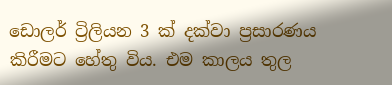ඩොලර් ට්‍රිලියන 3 ක් දක්වා ප්‍රසාරණය කිරීමට හේතු විය. එම කාලය තුල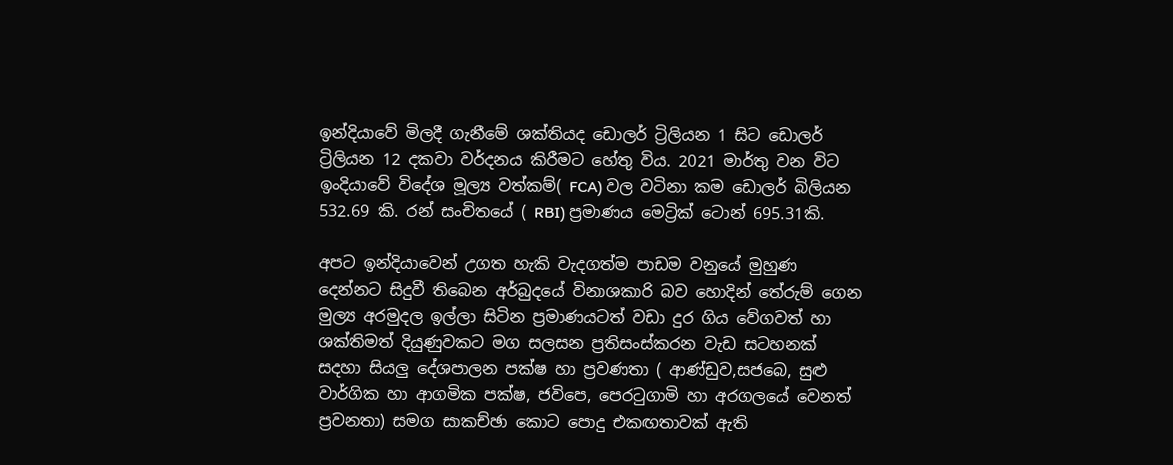ඉන්දියාවේ මිලදී ගැනීමේ ශක්තියද ඩොලර් ට්‍රිලියන 1 සිට ඩොලර් ට්‍රිලියන 12 දකවා වර්දනය කිරීමට හේතු විය. 2021 මාර්තු වන විට ඉංදියාවේ විදේශ මූල්‍ය වත්කම්( FCA) වල වටිනා කම ඩොලර් බිලියන 532.69 කි. රන් සංචිතයේ ( RBI) ප්‍රමාණය මෙට්‍රික් ටොන් 695.31කි.

අපට ඉන්දියාවෙන් උගත හැකි වැදගත්ම පාඩම වනුයේ මුහුණ දෙන්නට සිදුවී තිබෙන අර්බුදයේ විනාශකාරි බව හොදින් තේරුම් ගෙන මුල්‍ය අරමුදල ඉල්ලා සිටින ප්‍රමාණයටත් වඩා දුර ගිය වේගවත් හා ශක්තිමත් දියුණුවකට මග සලසන ප්‍රතිසංස්කරන වැඩ සටහනක් සදහා සියලු දේශපාලන පක්ෂ හා ප්‍රවණතා ( ආණ්ඩුව,සජබෙ, සුළු වාර්ගික හා ආගමික පක්ෂ, ජවිපෙ, පෙරටුගාමි හා අරගලයේ වෙනත් ප්‍රවනතා) සමග සාකච්ඡා කොට පොදු එකඟතාවක් ඇති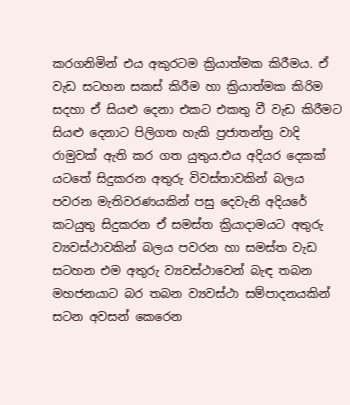කරගනිමින් එය අකුරටම ක්‍රියාත්මක කිරීමය. ඒ වැඩ සටහන සකස් කිරීම හා ක්‍රියාත්මක කිරිම සදහා ඒ සියළු දෙනා එකට එකතු වී වැඩ කිරීමට සියළු දෙනාට පිලිගත හැකි ප්‍රජාතන්ත්‍ර වාදි රාමුවක් ඇති කර ගත යුතුය.එය අදියර දෙකක් යටතේ සිදුකරන අතුරු විවස්තාවකින් බලය පවරන මැතිවරණයකින් පසු දෙවැනි අදියරේ කටයුතු සිදුකරන ඒ සමස්ත ක්‍රියාදාමයට අතුරු ව්‍යවස්ථාවකින් බලය පවරන හා සමස්ත වැඩ සටහන එම අතුරු ව්‍යවස්ථාවෙන් බැඳ තබන මහජනයාට බර තබන ව්‍යවස්ථා සම්පාදනයකින් සටන අවසන් කෙරෙන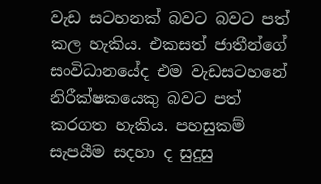වැඩ සටහනක් බවට බවට පත් කල හැකිය. එකසත් ජාතීන්ගේ සංවිධානයේද එම වැඩසටහනේ නිරීක්ෂකයෙකු බවට පත් කරගත හැකිය. පහසුකම් සැපයීම සදහා ද සුදුසු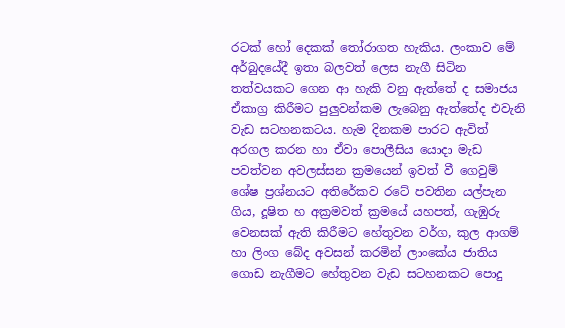රටක් හෝ දෙකක් තෝරාගත හැකිය. ලංකාව මේ අර්බුදයේදී ඉතා බලවත් ලෙස නැගී සිටින තත්වයකට ගෙන ආ හැකි වනු ඇත්තේ ද සමාජය ඒකාග්‍ර කිරීමට පුලුවන්කම ලැබෙනු ඇත්තේද එවැනි වැඩ සටහනකටය. හැම දිනකම පාරට ඇවිත් අරගල කරන හා ඒවා පොලීසිය යොදා මැඩ පවත්වන අවලස්සන ක්‍රමයෙන් ඉවත් වී ගෙවුම් ශේෂ ප්‍රශ්නයට අතිරේකව රටේ පවතින යල්පැන ගිය, දූෂිත හ අක්‍රමවත් ක්‍රමයේ යහපත්, ගැඹුරු වෙනසක් ඇති කිරීමට හේතුවන වර්ග, කුල ආගම් හා ලිංග බේද අවසන් කරමින් ලාංකේය ජාතිය ගොඩ නැගීමට හේතුවන වැඩ සටහනකට පොදු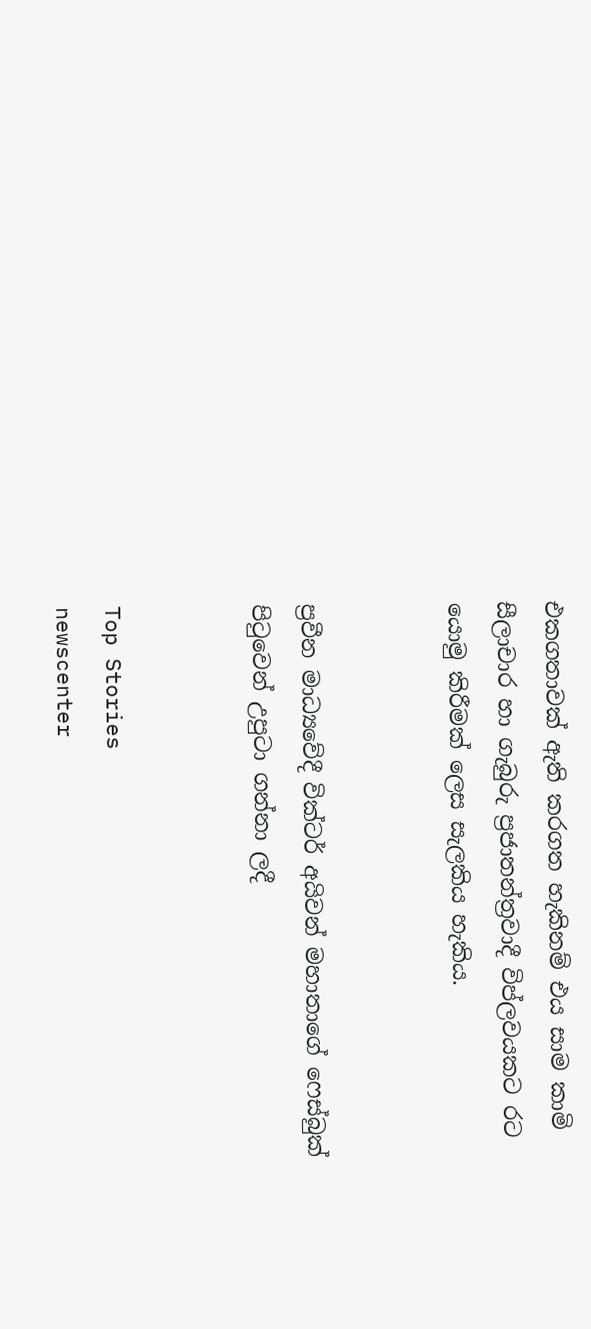එකගතාවක් ඇති කරගත හැකිනම් එය සාම කාමි සීලාචාර හා ගැබුරු ප්‍රජාතන්ත්‍රවාදී විප්ලවයකට රට යොමු කිරීමක් ලෙස සැලකිය හැකිය.


ප්‍රවීන මාධ්‍යවේදී වික්ටර් අයිවන් මහාතාගේ ෆෙස්බුක් පිටුවෙන් උපුටා ගන්නා ලදී


Top Stories
newscenter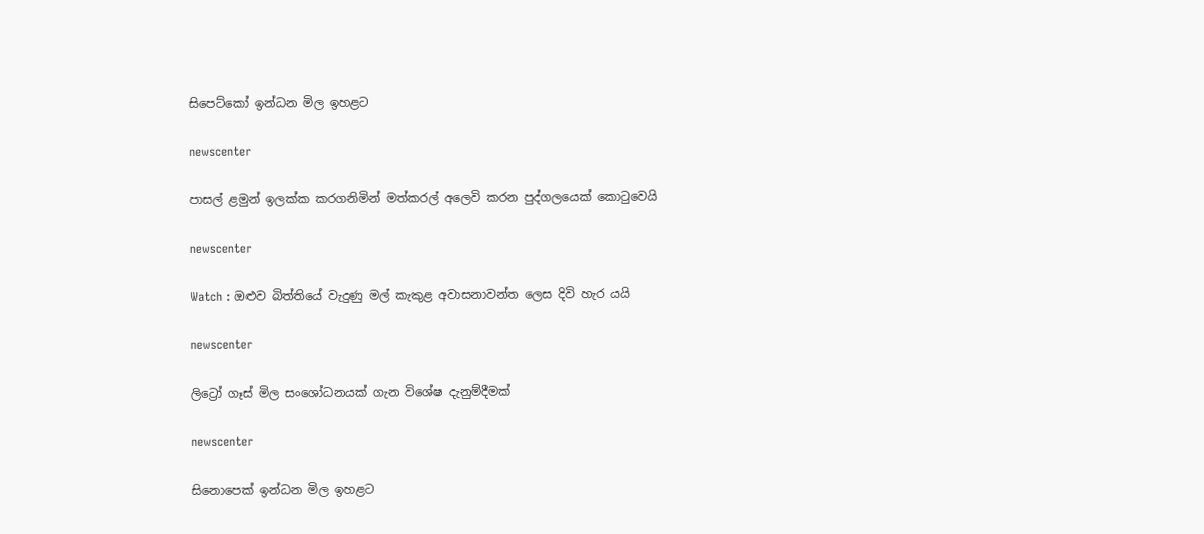සිපෙට්කෝ ඉන්ධන මිල ඉහළට

newscenter

පාසල් ළමුන් ඉලක්ක කරගනිමින් මත්කරල් අලෙවි කරන පුද්ගලයෙක් කොටුවෙයි

newscenter

Watch : ඔළුව බිත්තියේ වැදුණු මල් කැකුළ අවාසනාවන්ත ලෙස දිවි හැර යයි

newscenter

ලිට්‍රෝ ගෑස් මිල සංශෝධනයක් ගැන විශේෂ දැනුම්දීමක්

newscenter

සිනොපෙක් ඉන්ධන මිල ඉහළට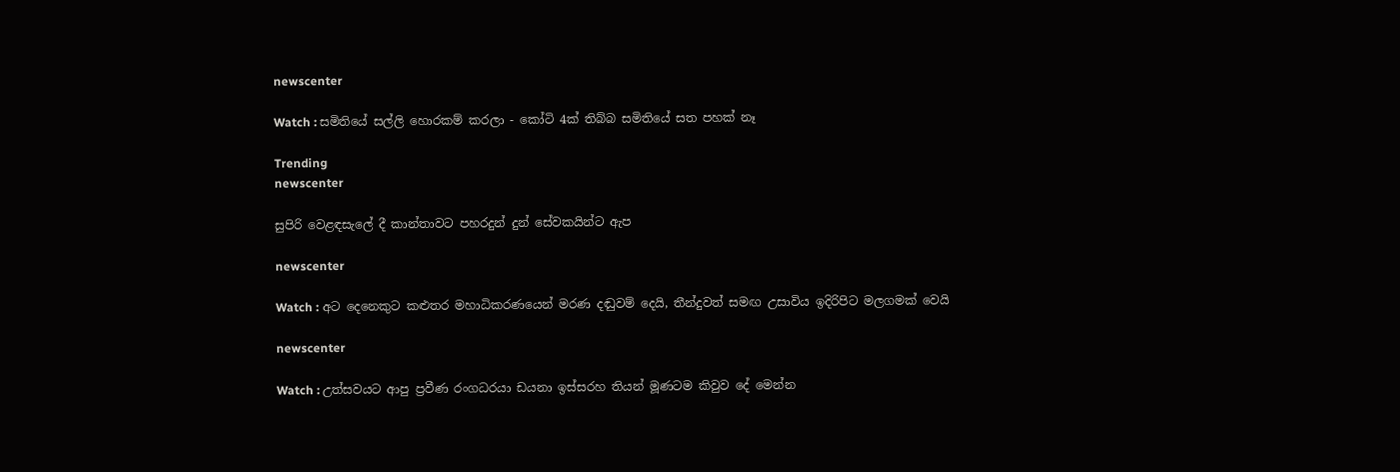newscenter

Watch : සමිතියේ සල්ලි හොරකම් කරලා - කෝටි 4ක් තිබ්බ සමිතියේ සත පහක් නෑ

Trending
newscenter

සුපිරි වෙළඳසැලේ දී කාන්තාවට පහරදුන් දුන් සේවකයින්ට ඇප

newscenter

Watch : අට දෙනෙකුට කළුතර මහාධිකරණයෙන් මරණ දඬුවම් දෙයි, තීන්දුවත් සමඟ උසාවිය ඉදිරිපිට මලගමක් වෙයි

newscenter

Watch : උත්සවයට ආපු ප්‍රවීණ රංගධරයා ඩයනා ඉස්සරහ තියන් මූණටම කිවුව දේ මෙන්න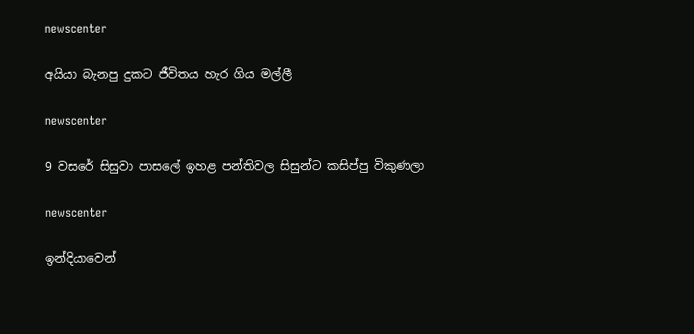newscenter

අයියා බැනපු දුකට ජීවිතය හැර ගිය මල්ලී

newscenter

9 වසරේ සිසුවා පාසලේ ඉහළ පන්තිවල සිසුන්ට කසිප්පු විකුණලා

newscenter

ඉන්දියාවෙන්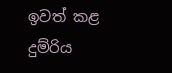ඉවත් කළ දුම්රිය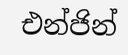එන්ජින්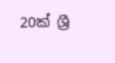20ක් ශ්‍රී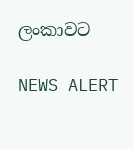ලංකාවට

NEWS ALERT